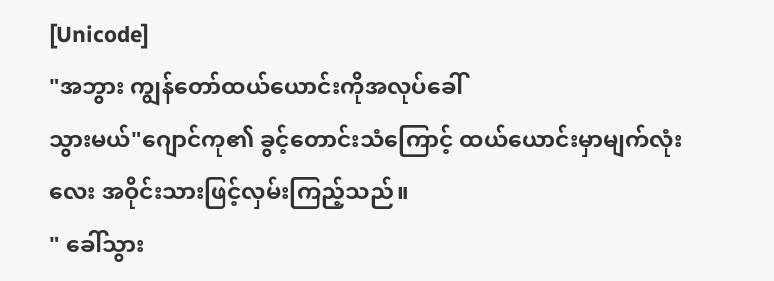[Unicode]
"အဘွား ကျွန်တော်ထယ်ယောင်းကိုအလုပ်ခေါ်
သွားမယ်"ဂျောင်ကု၏ ခွင့်တောင်းသံကြောင့် ထယ်ယောင်းမှာမျက်လုံးလေး အဝိုင်းသားဖြင့်လှမ်းကြည့်သည်။
" ခေါ်သွား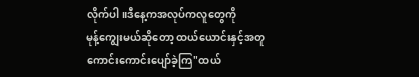လိုက်ပါ။ဒီနေ့ကအလုပ်ကလူတွေကို
မုန့်ကျွေးမယ်ဆိုတော့ ထယ်ယောင်းနှင့်အတူ
ကောင်းကောင်းပျော်ခဲ့ကြ"ထယ်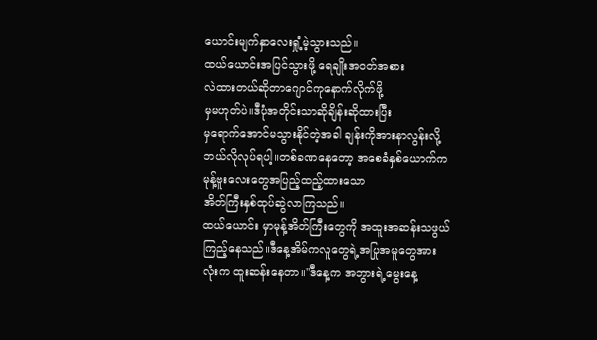ယောင်းမျက်နှာလေးရှုံ့မဲ့သွားသည်။
ထယ်ယောင်းအပြင်သွားဖို့ ရေချိုးအဝတ်အစား
လဲထားတယ်ဆိုတာဂျောင်ကုနောက်လိုက်ဖို့
မှမဟုတ်ပဲ။ဒီပုံအတိုင်းသာဆိုချိန်းဆိုထားပြီး
မှရောက်အောင်မသွားနိုင်တဲ့အခါ ချန်းကိုအားနာလွန်းလို့ ဘယ်လိုလုပ်ရပါ့။တစ်ခဏနေတော့ အစေခံနှစ်ယောက်က
မုန့်ဗူးလေးတွေအပြည့်ထည့်ထားသော
အိတ်ကြီးနှစ်ထုပ်ဆွဲလာကြသည်။
ထယ်ယောင်း မှာမုန့်အိတ်ကြီးတွေကို အထူးအဆန်းသဖွယ်ကြည့်နေသည်။ဒီနေ့အိမ်ကလူတွေရဲ့အပြုအမူတွေအားလုံးက ထူးဆန်းနေတာ။"ဒီနေ့က အဘွားရဲ့မွေးနေ့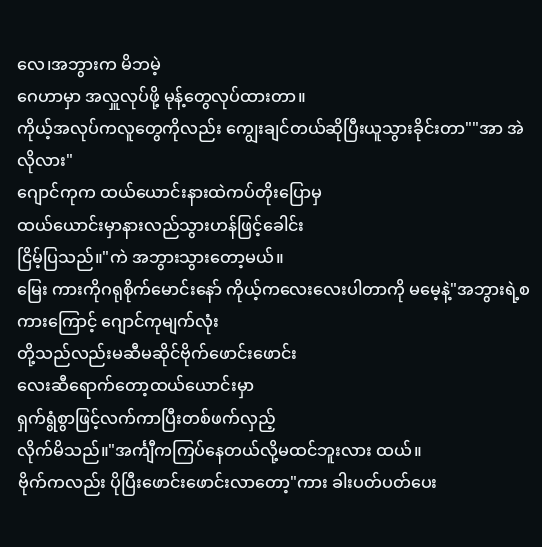လေ၊အဘွားက မိဘမဲ့
ဂေဟာမှာ အလှူလုပ်ဖို့ မုန့်တွေလုပ်ထားတာ။
ကိုယ့်အလုပ်ကလူတွေကိုလည်း ကျွေးချင်တယ်ဆိုပြီးယူသွားခိုင်းတာ""အာ အဲလိုလား"
ဂျောင်ကုက ထယ်ယောင်းနားထဲကပ်တိုးပြောမှ
ထယ်ယောင်းမှာနားလည်သွားဟန်ဖြင့်ခေါင်း
ငြိမ့်ပြသည်။"ကဲ အဘွားသွားတော့မယ်။
မြေး ကားကိုဂရုစိုက်မောင်းနော် ကိုယ့်ကလေးလေးပါတာကို မမေ့နဲ့"အဘွားရဲ့စကားကြောင့် ဂျောင်ကုမျက်လုံး
တို့သည်လည်းမဆီမဆိုင်ဗိုက်ဖောင်းဖောင်း
လေးဆီရောက်တော့ထယ်ယောင်းမှာ
ရှက်ရွံစွာဖြင့်လက်ကာပြီးတစ်ဖက်လှည့်
လိုက်မိသည်။"အင်္ကျီကကြပ်နေတယ်လို့မထင်ဘူးလား ထယ်။
ဗိုက်ကလည်း ပိုပြီးဖောင်းဖောင်းလာတော့"ကား ခါးပတ်ပတ်ပေး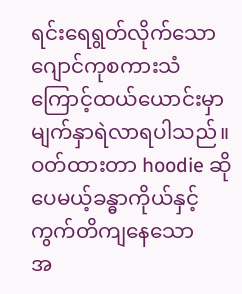ရင်းရေရွတ်လိုက်သော
ဂျောင်ကုစကားသံကြောင့်ထယ်ယောင်းမှာ
မျက်နှာရဲလာရပါသည်။ဝတ်ထားတာ hoodie ဆိုပေမယ့်ခန္ဓာကိုယ်နှင့်ကွက်တိကျနေသော
အ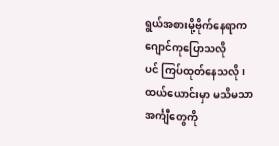ရွယ်အစားမို့ဗိုက်နေရာကဂျောင်ကုပြောသလို
ပင် ကြပ်ထုတ်နေသလို၊ ထယ်ယောင်းမှာ မသိမသာ အင်္ကျီတွေကို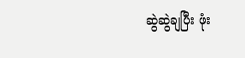ဆွဲဆွဲချပြီး ဖုံး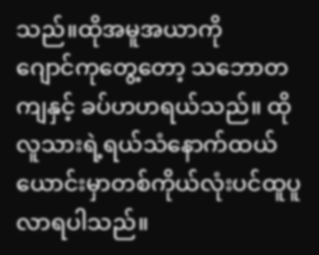သည်။ထိုအမူအယာကို
ဂျောင်ကုတွေ့တော့ သဘောတကျနှင့် ခပ်ဟဟရယ်သည်။ ထိုလူသားရဲ့ရယ်သံနောက်ထယ်ယောင်းမှာတစ်ကိုယ်လုံးပင်ထူပူလာရပါသည်။